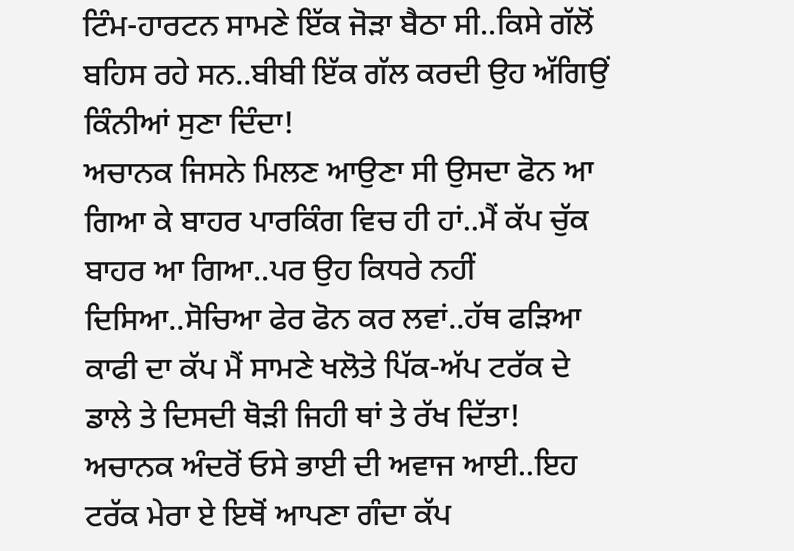ਟਿੰਮ-ਹਾਰਟਨ ਸਾਮਣੇ ਇੱਕ ਜੋੜਾ ਬੈਠਾ ਸੀ..ਕਿਸੇ ਗੱਲੋਂ ਬਹਿਸ ਰਹੇ ਸਨ..ਬੀਬੀ ਇੱਕ ਗੱਲ ਕਰਦੀ ਉਹ ਅੱਗਿਉਂ ਕਿੰਨੀਆਂ ਸੁਣਾ ਦਿੰਦਾ!
ਅਚਾਨਕ ਜਿਸਨੇ ਮਿਲਣ ਆਉਣਾ ਸੀ ਉਸਦਾ ਫੋਨ ਆ ਗਿਆ ਕੇ ਬਾਹਰ ਪਾਰਕਿੰਗ ਵਿਚ ਹੀ ਹਾਂ..ਮੈਂ ਕੱਪ ਚੁੱਕ ਬਾਹਰ ਆ ਗਿਆ..ਪਰ ਉਹ ਕਿਧਰੇ ਨਹੀਂ ਦਿਸਿਆ..ਸੋਚਿਆ ਫੇਰ ਫੋਨ ਕਰ ਲਵਾਂ..ਹੱਥ ਫੜਿਆ ਕਾਫੀ ਦਾ ਕੱਪ ਮੈਂ ਸਾਮਣੇ ਖਲੋਤੇ ਪਿੱਕ-ਅੱਪ ਟਰੱਕ ਦੇ ਡਾਲੇ ਤੇ ਦਿਸਦੀ ਥੋੜੀ ਜਿਹੀ ਥਾਂ ਤੇ ਰੱਖ ਦਿੱਤਾ!
ਅਚਾਨਕ ਅੰਦਰੋਂ ਓਸੇ ਭਾਈ ਦੀ ਅਵਾਜ ਆਈ..ਇਹ ਟਰੱਕ ਮੇਰਾ ਏ ਇਥੋਂ ਆਪਣਾ ਗੰਦਾ ਕੱਪ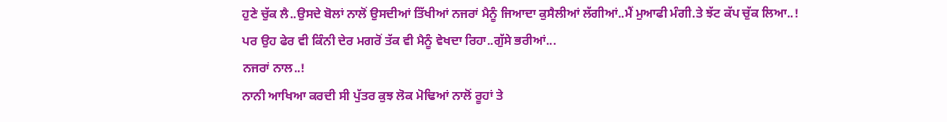ਹੁਣੇ ਚੁੱਕ ਲੈ..ਉਸਦੇ ਬੋਲਾਂ ਨਾਲੋਂ ਉਸਦੀਆਂ ਤਿੱਖੀਆਂ ਨਜਰਾਂ ਮੈਨੂੰ ਜਿਆਦਾ ਕੁਸੈਲੀਆਂ ਲੱਗੀਆਂ..ਮੈਂ ਮੁਆਫੀ ਮੰਗੀ.ਤੇ ਝੱਟ ਕੱਪ ਚੁੱਕ ਲਿਆ..!
ਪਰ ਉਹ ਫੇਰ ਵੀ ਕਿੰਨੀ ਦੇਰ ਮਗਰੋਂ ਤੱਕ ਵੀ ਮੈਨੂੰ ਵੇਖਦਾ ਰਿਹਾ..ਗੁੱਸੇ ਭਰੀਆਂ...
ਨਜਰਾਂ ਨਾਲ..!
ਨਾਨੀ ਆਖਿਆ ਕਰਦੀ ਸੀ ਪੁੱਤਰ ਕੁਝ ਲੋਕ ਮੋਢਿਆਂ ਨਾਲੋਂ ਰੂਹਾਂ ਤੇ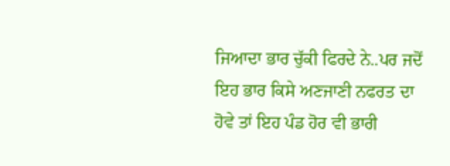ਜਿਆਦਾ ਭਾਰ ਚੁੱਕੀ ਫਿਰਦੇ ਨੇ..ਪਰ ਜਦੋਂ ਇਹ ਭਾਰ ਕਿਸੇ ਅਣਜਾਣੀ ਨਫਰਤ ਦਾ ਹੋਵੇ ਤਾਂ ਇਹ ਪੰਡ ਹੋਰ ਵੀ ਭਾਰੀ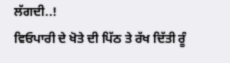ਲੱਗਦੀ..!
ਵਿਓਪਾਰੀ ਦੇ ਖੋਤੇ ਦੀ ਪਿੱਠ ਤੇ ਰੱਖ ਦਿੱਤੀ ਰੂੰ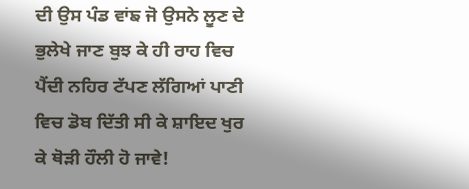ਦੀ ਉਸ ਪੰਡ ਵਾਂਙ ਜੋ ਉਸਨੇ ਲੂਣ ਦੇ ਭੁਲੇਖੇ ਜਾਣ ਬੁਝ ਕੇ ਹੀ ਰਾਹ ਵਿਚ ਪੈਂਦੀ ਨਹਿਰ ਟੱਪਣ ਲੱਗਿਆਂ ਪਾਣੀ ਵਿਚ ਡੋਬ ਦਿੱਤੀ ਸੀ ਕੇ ਸ਼ਾਇਦ ਖੁਰ ਕੇ ਥੋੜੀ ਹੌਲੀ ਹੋ ਜਾਵੇ!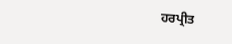ਹਰਪ੍ਰੀਤ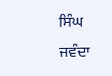ਸਿੰਘ ਜਵੰਦਾ